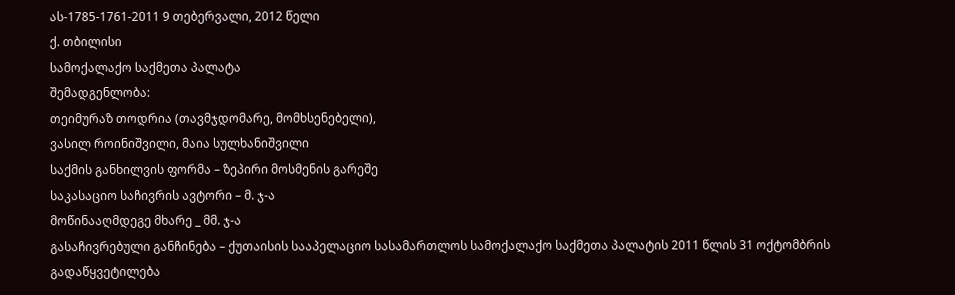ას-1785-1761-2011 9 თებერვალი, 2012 წელი
ქ. თბილისი
სამოქალაქო საქმეთა პალატა
შემადგენლობა:
თეიმურაზ თოდრია (თავმჯდომარე, მომხსენებელი),
ვასილ როინიშვილი, მაია სულხანიშვილი
საქმის განხილვის ფორმა – ზეპირი მოსმენის გარეშე
საკასაციო საჩივრის ავტორი – მ. ჯ-ა
მოწინააღმდეგე მხარე _ მმ. ჯ-ა
გასაჩივრებული განჩინება – ქუთაისის სააპელაციო სასამართლოს სამოქალაქო საქმეთა პალატის 2011 წლის 31 ოქტომბრის გადაწყვეტილება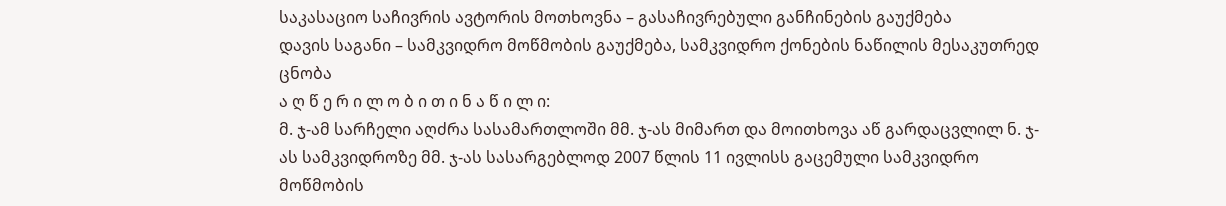საკასაციო საჩივრის ავტორის მოთხოვნა – გასაჩივრებული განჩინების გაუქმება
დავის საგანი – სამკვიდრო მოწმობის გაუქმება, სამკვიდრო ქონების ნაწილის მესაკუთრედ ცნობა
ა ღ წ ე რ ი ლ ო ბ ი თ ი ნ ა წ ი ლ ი:
მ. ჯ-ამ სარჩელი აღძრა სასამართლოში მმ. ჯ-ას მიმართ და მოითხოვა აწ გარდაცვლილ ნ. ჯ-ას სამკვიდროზე მმ. ჯ-ას სასარგებლოდ 2007 წლის 11 ივლისს გაცემული სამკვიდრო მოწმობის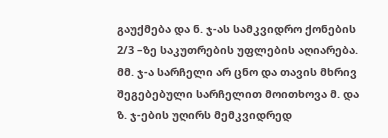გაუქმება და ნ. ჯ-ას სამკვიდრო ქონების 2/3 –ზე საკუთრების უფლების აღიარება.
მმ. ჯ-ა სარჩელი არ ცნო და თავის მხრივ შეგებებული სარჩელით მოითხოვა მ. და ზ. ჯ-ების უღირს მემკვიდრედ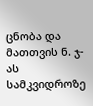ცნობა და მათთვის ნ. ჯ-ას სამკვიდროზე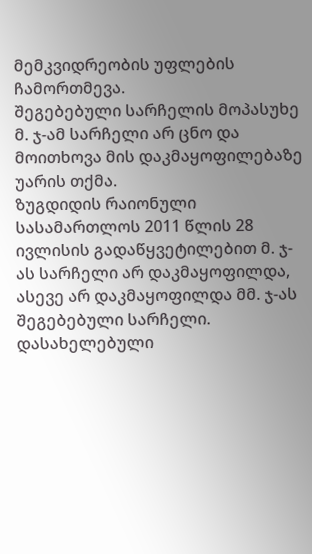მემკვიდრეობის უფლების ჩამორთმევა.
შეგებებული სარჩელის მოპასუხე მ. ჯ-ამ სარჩელი არ ცნო და მოითხოვა მის დაკმაყოფილებაზე უარის თქმა.
ზუგდიდის რაიონული სასამართლოს 2011 წლის 28 ივლისის გადაწყვეტილებით მ. ჯ-ას სარჩელი არ დაკმაყოფილდა, ასევე არ დაკმაყოფილდა მმ. ჯ-ას შეგებებული სარჩელი.
დასახელებული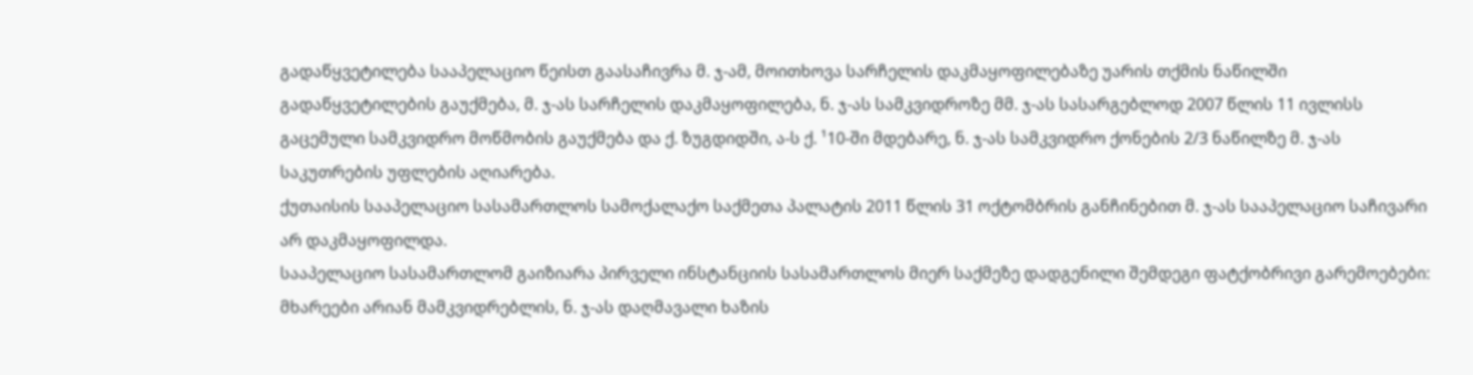გადაწყვეტილება სააპელაციო წეისთ გაასაჩივრა მ. ჯ-ამ, მოითხოვა სარჩელის დაკმაყოფილებაზე უარის თქმის ნაწილში გადაწყვეტილების გაუქმება, მ. ჯ-ას სარჩელის დაკმაყოფილება, ნ. ჯ-ას სამკვიდროზე მმ. ჯ-ას სასარგებლოდ 2007 წლის 11 ივლისს გაცემული სამკვიდრო მოწმობის გაუქმება და ქ. ზუგდიდში, ა-ს ქ. ¹10-ში მდებარე, ნ. ჯ-ას სამკვიდრო ქონების 2/3 ნაწილზე მ. ჯ-ას საკუთრების უფლების აღიარება.
ქუთაისის სააპელაციო სასამართლოს სამოქალაქო საქმეთა პალატის 2011 წლის 31 ოქტომბრის განჩინებით მ. ჯ-ას სააპელაციო საჩივარი არ დაკმაყოფილდა.
სააპელაციო სასამართლომ გაიზიარა პირველი ინსტანციის სასამართლოს მიერ საქმეზე დადგენილი შემდეგი ფატქობრივი გარემოებები:
მხარეები არიან მამკვიდრებლის, ნ. ჯ-ას დაღმავალი ხაზის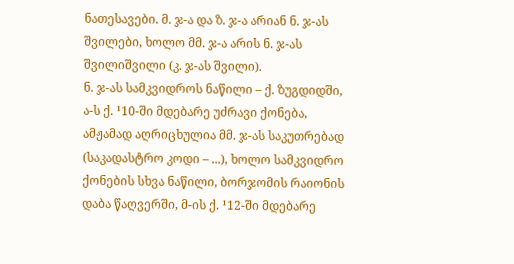ნათესავები. მ. ჯ-ა და ზ. ჯ-ა არიან ნ. ჯ-ას შვილები, ხოლო მმ. ჯ-ა არის ნ. ჯ-ას შვილიშვილი (კ. ჯ-ას შვილი).
ნ. ჯ-ას სამკვიდროს ნაწილი – ქ. ზუგდიდში, ა-ს ქ. ¹10-ში მდებარე უძრავი ქონება, ამჟამად აღრიცხულია მმ. ჯ-ას საკუთრებად (საკადასტრო კოდი – ...), ხოლო სამკვიდრო ქონების სხვა ნაწილი, ბორჯომის რაიონის დაბა წაღვერში, მ-ის ქ. ¹12-ში მდებარე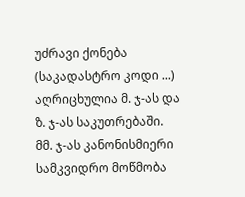უძრავი ქონება (საკადასტრო კოდი ...) აღრიცხულია მ. ჯ-ას და ზ. ჯ-ას საკუთრებაში.
მმ. ჯ-ას კანონისმიერი სამკვიდრო მოწმობა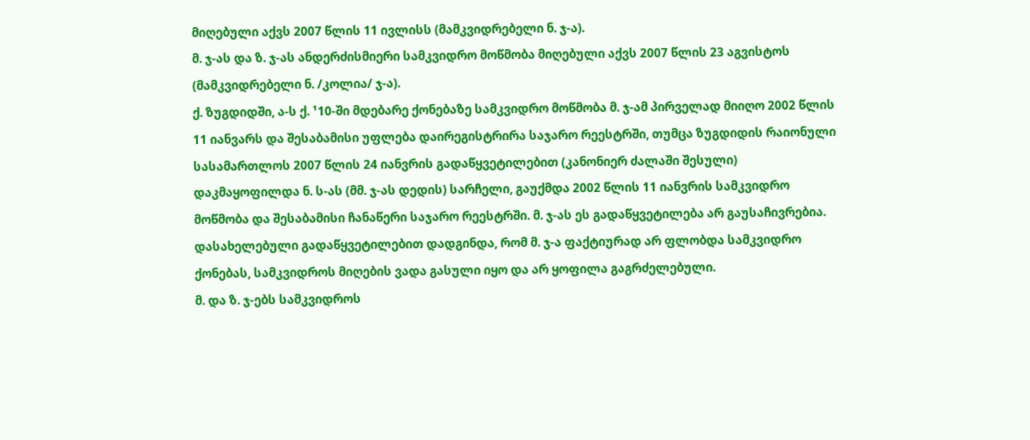მიღებული აქვს 2007 წლის 11 ივლისს (მამკვიდრებელი ნ. ჯ-ა).
მ. ჯ-ას და ზ. ჯ-ას ანდერძისმიერი სამკვიდრო მოწმობა მიღებული აქვს 2007 წლის 23 აგვისტოს (მამკვიდრებელი ნ. /კოლია/ ჯ-ა).
ქ. ზუგდიდში, ა-ს ქ. ¹10-ში მდებარე ქონებაზე სამკვიდრო მოწმობა მ. ჯ-ამ პირველად მიიღო 2002 წლის 11 იანვარს და შესაბამისი უფლება დაირეგისტრირა საჯარო რეესტრში, თუმცა ზუგდიდის რაიონული სასამართლოს 2007 წლის 24 იანვრის გადაწყვეტილებით (კანონიერ ძალაში შესული) დაკმაყოფილდა ნ. ს-ას (მმ. ჯ-ას დედის) სარჩელი, გაუქმდა 2002 წლის 11 იანვრის სამკვიდრო მოწმობა და შესაბამისი ჩანაწერი საჯარო რეესტრში. მ. ჯ-ას ეს გადაწყვეტილება არ გაუსაჩივრებია. დასახელებული გადაწყვეტილებით დადგინდა, რომ მ. ჯ-ა ფაქტიურად არ ფლობდა სამკვიდრო ქონებას, სამკვიდროს მიღების ვადა გასული იყო და არ ყოფილა გაგრძელებული.
მ. და ზ. ჯ-ებს სამკვიდროს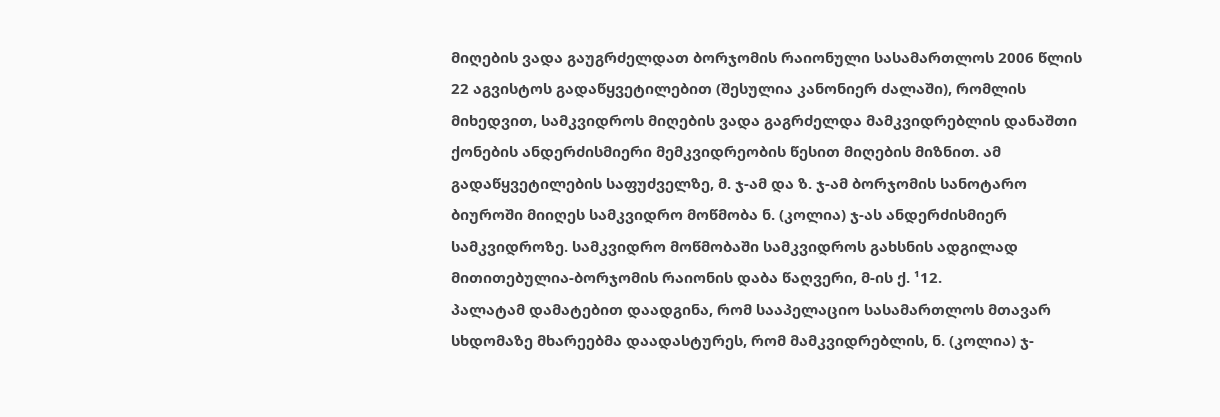მიღების ვადა გაუგრძელდათ ბორჯომის რაიონული სასამართლოს 2006 წლის 22 აგვისტოს გადაწყვეტილებით (შესულია კანონიერ ძალაში), რომლის მიხედვით, სამკვიდროს მიღების ვადა გაგრძელდა მამკვიდრებლის დანაშთი ქონების ანდერძისმიერი მემკვიდრეობის წესით მიღების მიზნით. ამ გადაწყვეტილების საფუძველზე, მ. ჯ-ამ და ზ. ჯ-ამ ბორჯომის სანოტარო ბიუროში მიიღეს სამკვიდრო მოწმობა ნ. (კოლია) ჯ-ას ანდერძისმიერ სამკვიდროზე. სამკვიდრო მოწმობაში სამკვიდროს გახსნის ადგილად მითითებულია-ბორჯომის რაიონის დაბა წაღვერი, მ-ის ქ. ¹12.
პალატამ დამატებით დაადგინა, რომ სააპელაციო სასამართლოს მთავარ სხდომაზე მხარეებმა დაადასტურეს, რომ მამკვიდრებლის, ნ. (კოლია) ჯ-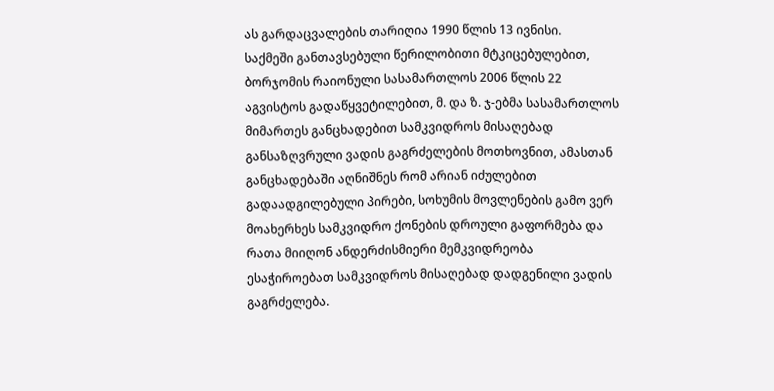ას გარდაცვალების თარიღია 1990 წლის 13 ივნისი.
საქმეში განთავსებული წერილობითი მტკიცებულებით, ბორჯომის რაიონული სასამართლოს 2006 წლის 22 აგვისტოს გადაწყვეტილებით, მ. და ზ. ჯ-ებმა სასამართლოს მიმართეს განცხადებით სამკვიდროს მისაღებად განსაზღვრული ვადის გაგრძელების მოთხოვნით, ამასთან განცხადებაში აღნიშნეს რომ არიან იძულებით გადაადგილებული პირები, სოხუმის მოვლენების გამო ვერ მოახერხეს სამკვიდრო ქონების დროული გაფორმება და რათა მიიღონ ანდერძისმიერი მემკვიდრეობა ესაჭიროებათ სამკვიდროს მისაღებად დადგენილი ვადის გაგრძელება.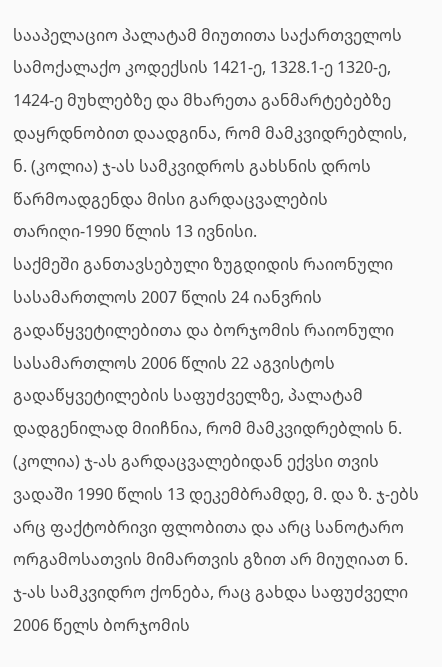სააპელაციო პალატამ მიუთითა საქართველოს სამოქალაქო კოდექსის 1421-ე, 1328.1-ე 1320-ე, 1424-ე მუხლებზე და მხარეთა განმარტებებზე დაყრდნობით დაადგინა, რომ მამკვიდრებლის, ნ. (კოლია) ჯ-ას სამკვიდროს გახსნის დროს წარმოადგენდა მისი გარდაცვალების თარიღი-1990 წლის 13 ივნისი.
საქმეში განთავსებული ზუგდიდის რაიონული სასამართლოს 2007 წლის 24 იანვრის გადაწყვეტილებითა და ბორჯომის რაიონული სასამართლოს 2006 წლის 22 აგვისტოს გადაწყვეტილების საფუძველზე, პალატამ დადგენილად მიიჩნია, რომ მამკვიდრებლის ნ. (კოლია) ჯ-ას გარდაცვალებიდან ექვსი თვის ვადაში 1990 წლის 13 დეკემბრამდე, მ. და ზ. ჯ-ებს არც ფაქტობრივი ფლობითა და არც სანოტარო ორგამოსათვის მიმართვის გზით არ მიუღიათ ნ. ჯ-ას სამკვიდრო ქონება, რაც გახდა საფუძველი 2006 წელს ბორჯომის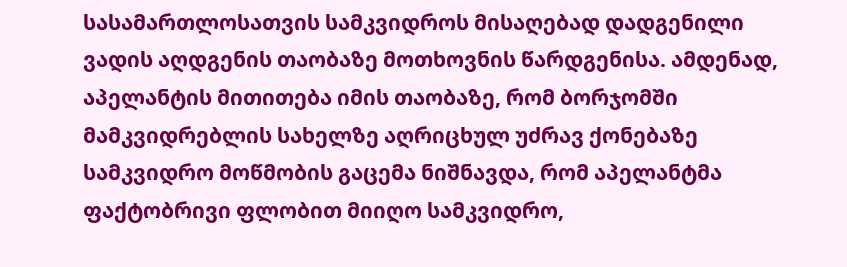სასამართლოსათვის სამკვიდროს მისაღებად დადგენილი ვადის აღდგენის თაობაზე მოთხოვნის წარდგენისა. ამდენად, აპელანტის მითითება იმის თაობაზე, რომ ბორჯომში მამკვიდრებლის სახელზე აღრიცხულ უძრავ ქონებაზე სამკვიდრო მოწმობის გაცემა ნიშნავდა, რომ აპელანტმა ფაქტობრივი ფლობით მიიღო სამკვიდრო,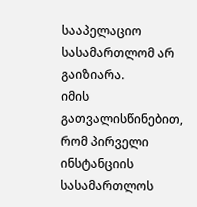სააპელაციო სასამართლომ არ გაიზიარა.
იმის გათვალისწინებით, რომ პირველი ინსტანციის სასამართლოს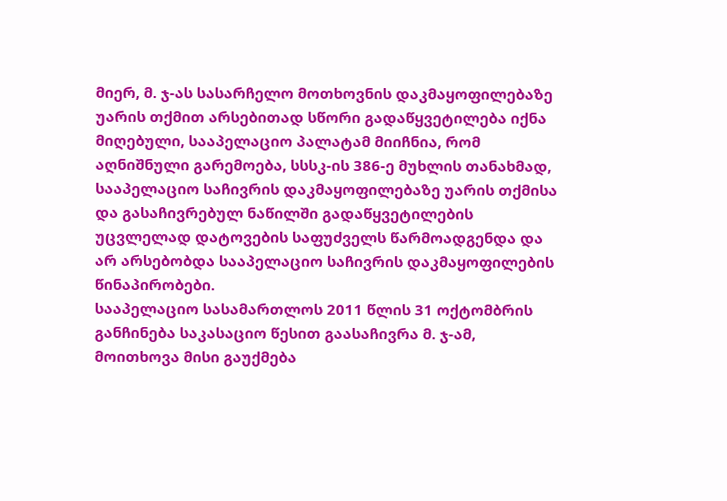მიერ, მ. ჯ-ას სასარჩელო მოთხოვნის დაკმაყოფილებაზე უარის თქმით არსებითად სწორი გადაწყვეტილება იქნა მიღებული, სააპელაციო პალატამ მიიჩნია, რომ აღნიშნული გარემოება, სსსკ-ის 386-ე მუხლის თანახმად, სააპელაციო საჩივრის დაკმაყოფილებაზე უარის თქმისა და გასაჩივრებულ ნაწილში გადაწყვეტილების უცვლელად დატოვების საფუძველს წარმოადგენდა და არ არსებობდა სააპელაციო საჩივრის დაკმაყოფილების წინაპირობები.
სააპელაციო სასამართლოს 2011 წლის 31 ოქტომბრის განჩინება საკასაციო წესით გაასაჩივრა მ. ჯ-ამ, მოითხოვა მისი გაუქმება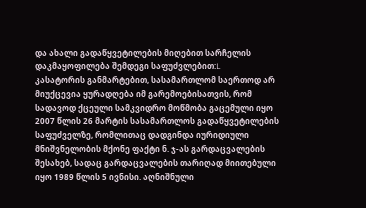და ახალი გადაწყვეტილების მიღებით სარჩელის დაკმაყოფილება შემდეგი საფუძვლებით:L
კასატორის განმარტებით, სასამართლომ საერთოდ არ მიუქცევია ყურადღება იმ გარემოებისათვის, რომ სადავოდ ქცეული სამკვიდრო მოწმობა გაცემული იყო 2007 წლის 26 მარტის სასამართლოს გადაწყვეტილების საფუძველზე, რომლითაც დადგინდა იურიდიული მნიშვნელობის მქონე ფაქტი ნ. ჯ-ას გარდაცვალების შესახებ, სადაც გარდაცვალების თარიღად მიითებული იყო 1989 წლის 5 ივნისი. აღნიშნული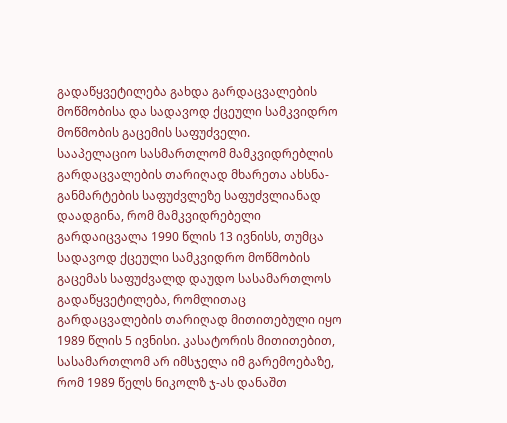გადაწყვეტილება გახდა გარდაცვალების მოწმობისა და სადავოდ ქცეული სამკვიდრო მოწმობის გაცემის საფუძველი.
სააპელაციო სასმართლომ მამკვიდრებლის გარდაცვალების თარიღად მხარეთა ახსნა-განმარტების საფუძვლეზე საფუძვლიანად დაადგინა, რომ მამკვიდრებელი გარდაიცვალა 1990 წლის 13 ივნისს, თუმცა სადავოდ ქცეული სამკვიდრო მოწმობის გაცემას საფუძვალდ დაუდო სასამართლოს გადაწყვეტილება, რომლითაც გარდაცვალების თარიღად მითითებული იყო 1989 წლის 5 ივნისი. კასატორის მითითებით, სასამართლომ არ იმსჯელა იმ გარემოებაზე, რომ 1989 წელს ნიკოლზ ჯ-ას დანაშთ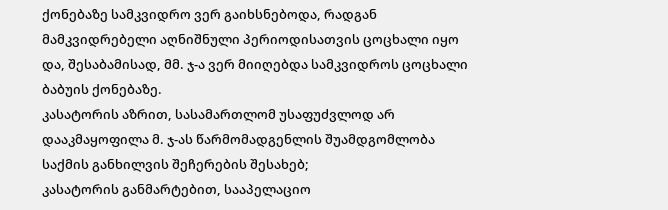ქონებაზე სამკვიდრო ვერ გაიხსნებოდა, რადგან მამკვიდრებელი აღნიშნული პერიოდისათვის ცოცხალი იყო და, შესაბამისად, მმ. ჯ-ა ვერ მიიღებდა სამკვიდროს ცოცხალი ბაბუის ქონებაზე.
კასატორის აზრით, სასამართლომ უსაფუძვლოდ არ დააკმაყოფილა მ. ჯ-ას წარმომადგენლის შუამდგომლობა საქმის განხილვის შეჩერების შესახებ;
კასატორის განმარტებით, სააპელაციო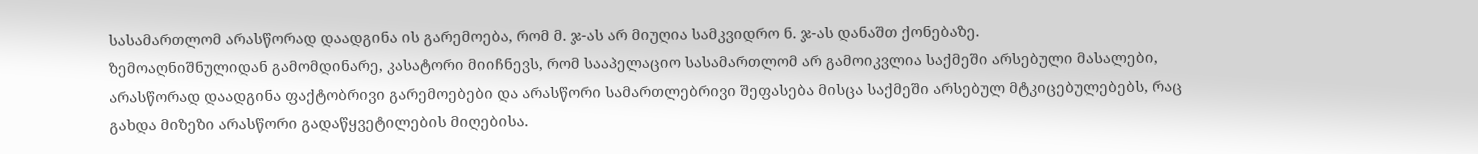სასამართლომ არასწორად დაადგინა ის გარემოება, რომ მ. ჯ-ას არ მიუღია სამკვიდრო ნ. ჯ-ას დანაშთ ქონებაზე.
ზემოაღნიშნულიდან გამომდინარე, კასატორი მიიჩნევს, რომ სააპელაციო სასამართლომ არ გამოიკვლია საქმეში არსებული მასალები, არასწორად დაადგინა ფაქტობრივი გარემოებები და არასწორი სამართლებრივი შეფასება მისცა საქმეში არსებულ მტკიცებულებებს, რაც გახდა მიზეზი არასწორი გადაწყვეტილების მიღებისა.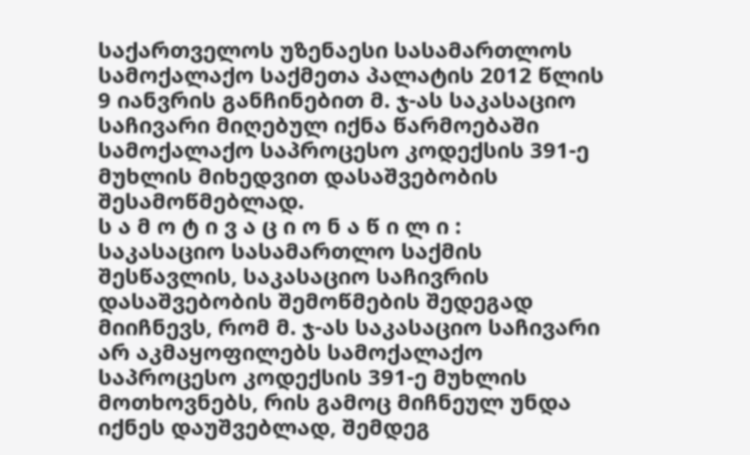საქართველოს უზენაესი სასამართლოს სამოქალაქო საქმეთა პალატის 2012 წლის 9 იანვრის განჩინებით მ. ჯ-ას საკასაციო საჩივარი მიღებულ იქნა წარმოებაში სამოქალაქო საპროცესო კოდექსის 391-ე მუხლის მიხედვით დასაშვებობის შესამოწმებლად.
ს ა მ ო ტ ი ვ ა ც ი ო ნ ა წ ი ლ ი :
საკასაციო სასამართლო საქმის შესწავლის, საკასაციო საჩივრის დასაშვებობის შემოწმების შედეგად მიიჩნევს, რომ მ. ჯ-ას საკასაციო საჩივარი არ აკმაყოფილებს სამოქალაქო საპროცესო კოდექსის 391-ე მუხლის მოთხოვნებს, რის გამოც მიჩნეულ უნდა იქნეს დაუშვებლად, შემდეგ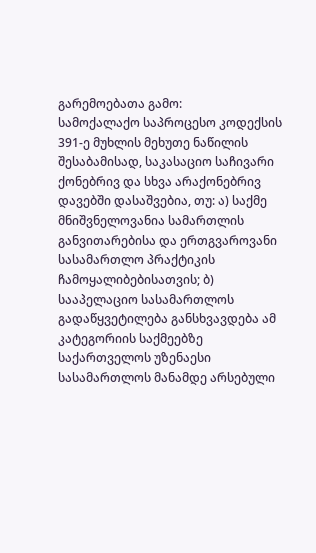გარემოებათა გამო:
სამოქალაქო საპროცესო კოდექსის 391-ე მუხლის მეხუთე ნაწილის შესაბამისად, საკასაციო საჩივარი ქონებრივ და სხვა არაქონებრივ დავებში დასაშვებია, თუ: ა) საქმე მნიშვნელოვანია სამართლის განვითარებისა და ერთგვაროვანი სასამართლო პრაქტიკის ჩამოყალიბებისათვის; ბ) სააპელაციო სასამართლოს გადაწყვეტილება განსხვავდება ამ კატეგორიის საქმეებზე საქართველოს უზენაესი სასამართლოს მანამდე არსებული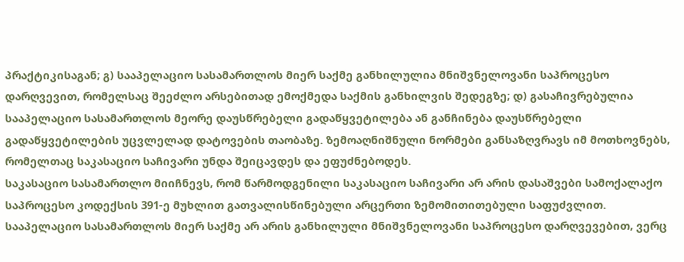პრაქტიკისაგან; გ) სააპელაციო სასამართლოს მიერ საქმე განხილულია მნიშვნელოვანი საპროცესო დარღვევით, რომელსაც შეეძლო არსებითად ემოქმედა საქმის განხილვის შედეგზე; დ) გასაჩივრებულია სააპელაციო სასამართლოს მეორე დაუსწრებელი გადაწყვეტილება ან განჩინება დაუსწრებელი გადაწყვეტილების უცვლელად დატოვების თაობაზე. ზემოაღნიშნული ნორმები განსაზღვრავს იმ მოთხოვნებს, რომელთაც საკასაციო საჩივარი უნდა შეიცავდეს და ეფუძნებოდეს.
საკასაციო სასამართლო მიიჩნევს, რომ წარმოდგენილი საკასაციო საჩივარი არ არის დასაშვები სამოქალაქო საპროცესო კოდექსის 391-ე მუხლით გათვალისწინებული არცერთი ზემომითითებული საფუძვლით.
სააპელაციო სასამართლოს მიერ საქმე არ არის განხილული მნიშვნელოვანი საპროცესო დარღვევებით, ვერც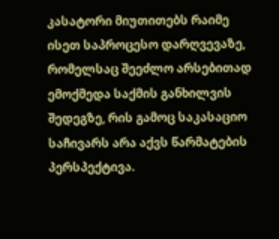კასატორი მიუთითებს რაიმე ისეთ საპროცესო დარღვევაზე, რომელსაც შეეძლო არსებითად ემოქმედა საქმის განხილვის შედეგზე, რის გამოც საკასაციო საჩივარს არა აქვს წარმატების პერსპექტივა.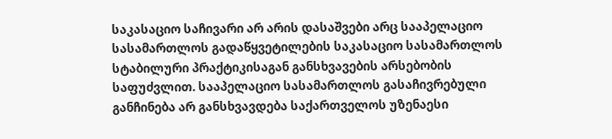საკასაციო საჩივარი არ არის დასაშვები არც სააპელაციო სასამართლოს გადაწყვეტილების საკასაციო სასამართლოს სტაბილური პრაქტიკისაგან განსხვავების არსებობის საფუძვლით. სააპელაციო სასამართლოს გასაჩივრებული განჩინება არ განსხვავდება საქართველოს უზენაესი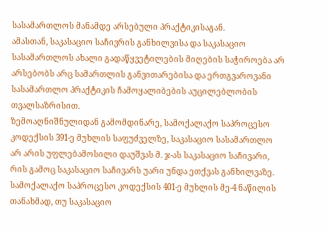სასამართლოს მანამდე არსებული პრაქტიკისაგან.
ამასთან, საკასაციო საჩივრის განხილვისა და საკასაციო სასამართლოს ახალი გადაწყვეტილების მიღების საჭიროება არ არსებობს არც სამართლის განვითარებისა და ერთგვაროვანი სასამართლო პრაქტიკის ჩამოყალიბების აუცილებლობის თვალსაზრისით.
ზემოაღნიშნულიდან გამომდინარე, სამოქალაქო საპროცესო კოდექსის 391-ე მუხლის საფუძველზე, საკასაციო სასამართლო არ არის უფლებამოსილი დაუშვას მ. ჯ-ას საკასაციო საჩივარი, რის გამოც საკასაციო საჩივარს უარი უნდა ეთქვას განხილვაზე.
სამოქალაქო საპროცესო კოდექსის 401-ე მუხლის მე-4 ნაწილის თანახმად, თუ საკასაციო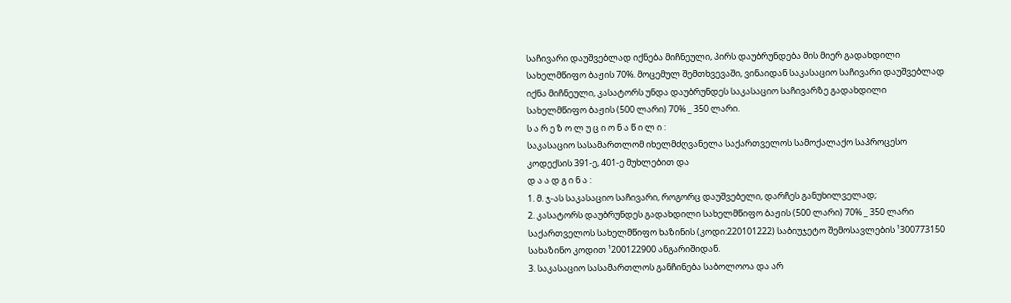საჩივარი დაუშვებლად იქნება მიჩნეული, პირს დაუბრუნდება მის მიერ გადახდილი სახელმწიფო ბაჟის 70%. მოცემულ შემთხვევაში, ვინაიდან საკასაციო საჩივარი დაუშვებლად იქნა მიჩნეული, კასატორს უნდა დაუბრუნდეს საკასაციო საჩივარზე გადახდილი სახელმწიფო ბაჟის (500 ლარი) 70% _ 350 ლარი.
ს ა რ ე ზ ო ლ უ ც ი ო ნ ა წ ი ლ ი :
საკასაციო სასამართლომ იხელმძღვანელა საქართველოს სამოქალაქო საპროცესო კოდექსის 391-ე, 401-ე მუხლებით და
დ ა ა დ გ ი ნ ა :
1. მ. ჯ-ას საკასაციო საჩივარი, როგორც დაუშვებელი, დარჩეს განუხილველად;
2. კასატორს დაუბრუნდეს გადახდილი სახელმწიფო ბაჟის (500 ლარი) 70% _ 350 ლარი საქართველოს სახელმწიფო ხაზინის (კოდი:220101222) საბიუჯეტო შემოსავლების ¹300773150 სახაზინო კოდით ¹200122900 ანგარიშიდან.
3. საკასაციო სასამართლოს განჩინება საბოლოოა და არ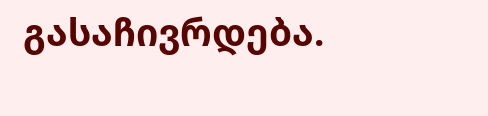გასაჩივრდება.